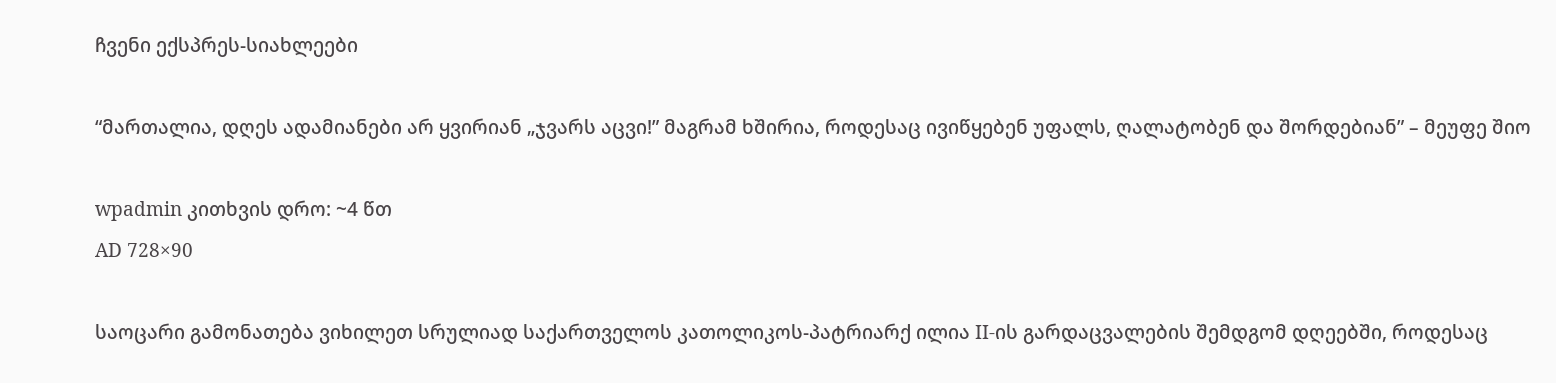ჩვენი ექსპრეს-სიახლეები

“მართალია, დღეს ადამიანები არ ყვირიან „ჯვარს აცვი!” მაგრამ ხშირია, როდესაც ივიწყებენ უფალს, ღალატობენ და შორდებიან” – მეუფე შიო

wpadmin კითხვის დრო: ~4 წთ
AD 728×90

საოცარი გამონათება ვიხილეთ სრულიად საქართველოს კათოლიკოს-პატრიარქ ილია II-ის გარდაცვალების შემდგომ დღეებში, როდესაც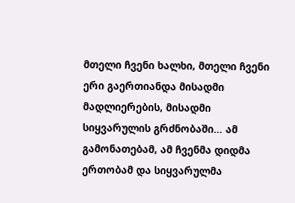მთელი ჩვენი ხალხი, მთელი ჩვენი ერი გაერთიანდა მისადმი მადლიერების, მისადმი სიყვარულის გრძნობაში… ამ გამონათებამ, ამ ჩვენმა დიდმა ერთობამ და სიყვარულმა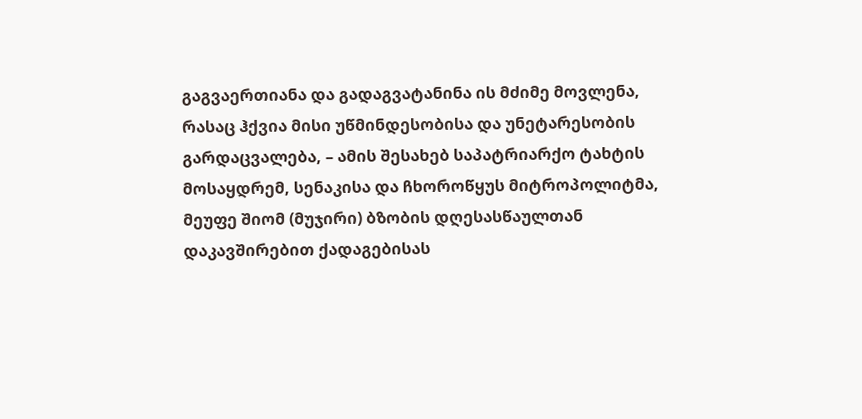გაგვაერთიანა და გადაგვატანინა ის მძიმე მოვლენა, რასაც ჰქვია მისი უწმინდესობისა და უნეტარესობის გარდაცვალება, – ამის შესახებ საპატრიარქო ტახტის მოსაყდრემ, სენაკისა და ჩხოროწყუს მიტროპოლიტმა, მეუფე შიომ (მუჯირი) ბზობის დღესასწაულთან დაკავშირებით ქადაგებისას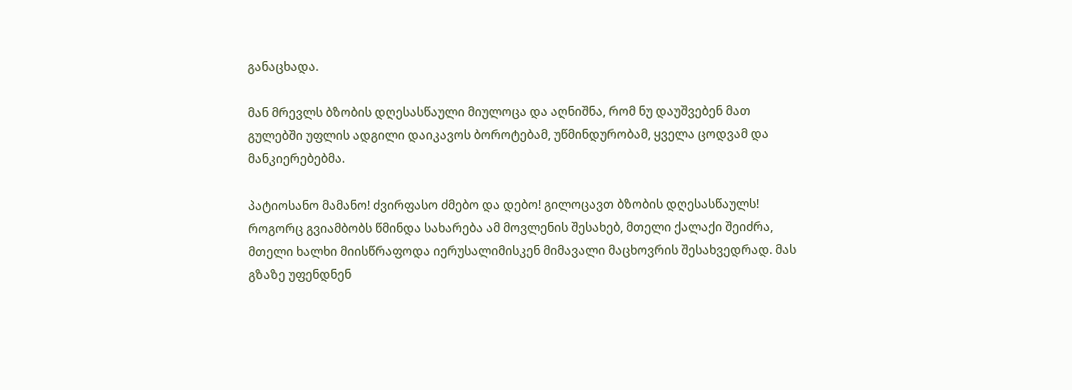განაცხადა.

მან მრევლს ბზობის დღესასწაული მიულოცა და აღნიშნა, რომ ნუ დაუშვებენ მათ გულებში უფლის ადგილი დაიკავოს ბოროტებამ, უწმინდურობამ, ყველა ცოდვამ და მანკიერებებმა.

პატიოსანო მამანო! ძვირფასო ძმებო და დებო! გილოცავთ ბზობის დღესასწაულს! როგორც გვიამბობს წმინდა სახარება ამ მოვლენის შესახებ, მთელი ქალაქი შეიძრა, მთელი ხალხი მიისწრაფოდა იერუსალიმისკენ მიმავალი მაცხოვრის შესახვედრად. მას გზაზე უფენდნენ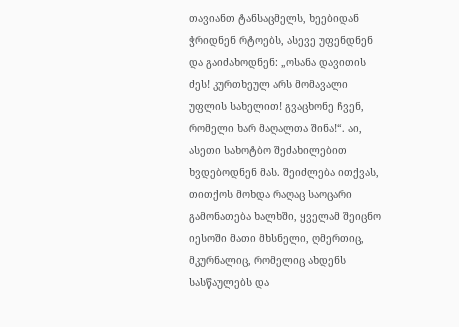თავიანთ ტანსაცმელს, ხეებიდან ჭრიდნენ რტოებს, ასევე უფენდნენ და გაიძახოდნენ: „ოსანა დავითის ძეს! კურთხეულ არს მომავალი უფლის სახელით! გვაცხონე ჩვენ, რომელი ხარ მაღალთა შინა!“. აი, ასეთი სახოტბო შეძახილებით ხვდებოდნენ მას. შეიძლება ითქვას, თითქოს მოხდა რაღაც საოცარი გამონათება ხალხში, ყველამ შეიცნო იესოში მათი მხსნელი, ღმერთიც, მკურნალიც, რომელიც ახდენს სასწაულებს და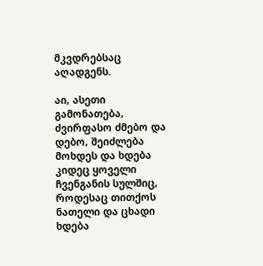მკვდრებსაც აღადგენს.

აი, ასეთი გამონათება, ძვირფასო ძმებო და დებო, შეიძლება მოხდეს და ხდება კიდეც ყოველი ჩვენგანის სულშიც, როდესაც თითქოს ნათელი და ცხადი ხდება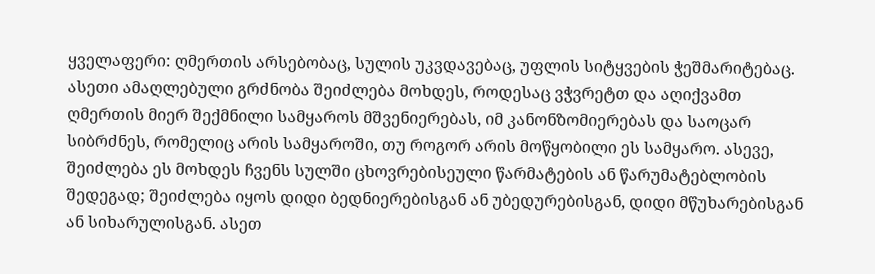ყველაფერი: ღმერთის არსებობაც, სულის უკვდავებაც, უფლის სიტყვების ჭეშმარიტებაც. ასეთი ამაღლებული გრძნობა შეიძლება მოხდეს, როდესაც ვჭვრეტთ და აღიქვამთ ღმერთის მიერ შექმნილი სამყაროს მშვენიერებას, იმ კანონზომიერებას და საოცარ სიბრძნეს, რომელიც არის სამყაროში, თუ როგორ არის მოწყობილი ეს სამყარო. ასევე, შეიძლება ეს მოხდეს ჩვენს სულში ცხოვრებისეული წარმატების ან წარუმატებლობის შედეგად; შეიძლება იყოს დიდი ბედნიერებისგან ან უბედურებისგან, დიდი მწუხარებისგან ან სიხარულისგან. ასეთ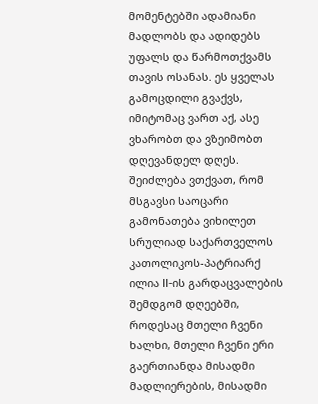მომენტებში ადამიანი მადლობს და ადიდებს უფალს და წარმოთქვამს თავის ოსანას. ეს ყველას გამოცდილი გვაქვს, იმიტომაც ვართ აქ, ასე ვხარობთ და ვზეიმობთ დღევანდელ დღეს. შეიძლება ვთქვათ, რომ მსგავსი საოცარი გამონათება ვიხილეთ სრულიად საქართველოს კათოლიკოს-პატრიარქ ილია II-ის გარდაცვალების შემდგომ დღეებში, როდესაც მთელი ჩვენი ხალხი, მთელი ჩვენი ერი გაერთიანდა მისადმი მადლიერების, მისადმი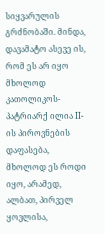სიყვარულის გრძნობაში. მინდა, დავამატო ასევე ის, რომ ეს არ იყო მხოლოდ კათოლიკოს-პატრიარქ ილია II-ის პიროვნების დაფასება, მხოლოდ ეს როდი იყო, არამედ, ალბათ, პირველ ყოვლისა,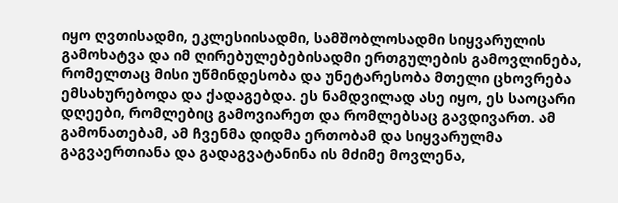იყო ღვთისადმი, ეკლესიისადმი, სამშობლოსადმი სიყვარულის გამოხატვა და იმ ღირებულებებისადმი ერთგულების გამოვლინება, რომელთაც მისი უწმინდესობა და უნეტარესობა მთელი ცხოვრება ემსახურებოდა და ქადაგებდა. ეს ნამდვილად ასე იყო, ეს საოცარი დღეები, რომლებიც გამოვიარეთ და რომლებსაც გავდივართ. ამ გამონათებამ, ამ ჩვენმა დიდმა ერთობამ და სიყვარულმა გაგვაერთიანა და გადაგვატანინა ის მძიმე მოვლენა,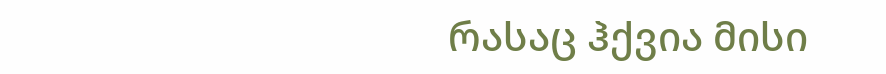რასაც ჰქვია მისი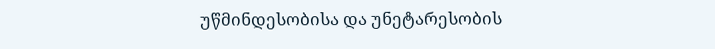უწმინდესობისა და უნეტარესობის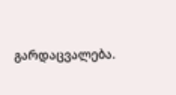გარდაცვალება.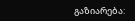გაზიარება: